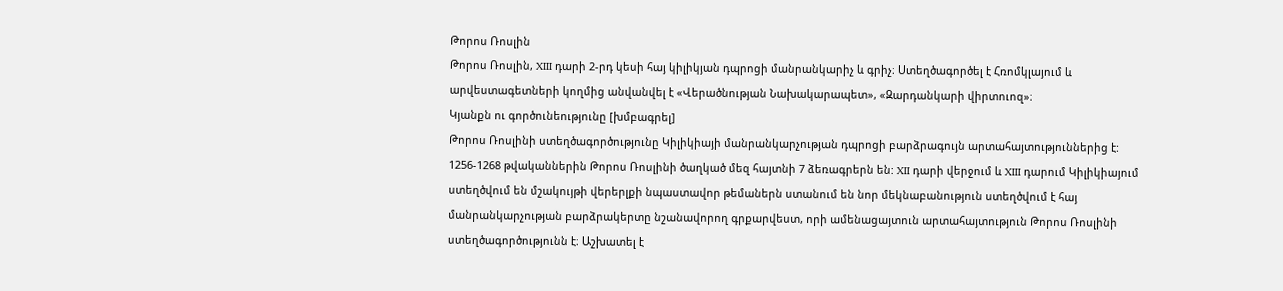Թորոս Ռոսլին
Թորոս Ռոսլին, XIII դարի 2-րդ կեսի հայ կիլիկյան դպրոցի մանրանկարիչ և գրիչ։ Ստեղծագործել է Հռոմկլայում և արվեստագետների կողմից անվանվել է «Վերածնության Նախակարապետ», «Զարդանկարի վիրտուոզ»։
Կյանքն ու գործունեությունը [խմբագրել]
Թորոս Ռոսլինի ստեղծագործությունը Կիլիկիայի մանրանկարչության դպրոցի բարձրագույն արտահայտություններից է: 1256-1268 թվականներին Թորոս Ռոսլինի ծաղկած մեզ հայտնի 7 ձեռագրերն են: XII դարի վերջում և XIII դարում Կիլիկիայում ստեղծվում են մշակույթի վերերլքի նպաստավոր թեմաներն ստանում են նոր մեկնաբանություն ստեղծվում է հայ մանրանկարչության բարձրակերտը նշանավորող գրքարվեստ, որի ամենացայտուն արտահայտություն Թորոս Ռոսլինի ստեղծագործությունն է։ Աշխատել է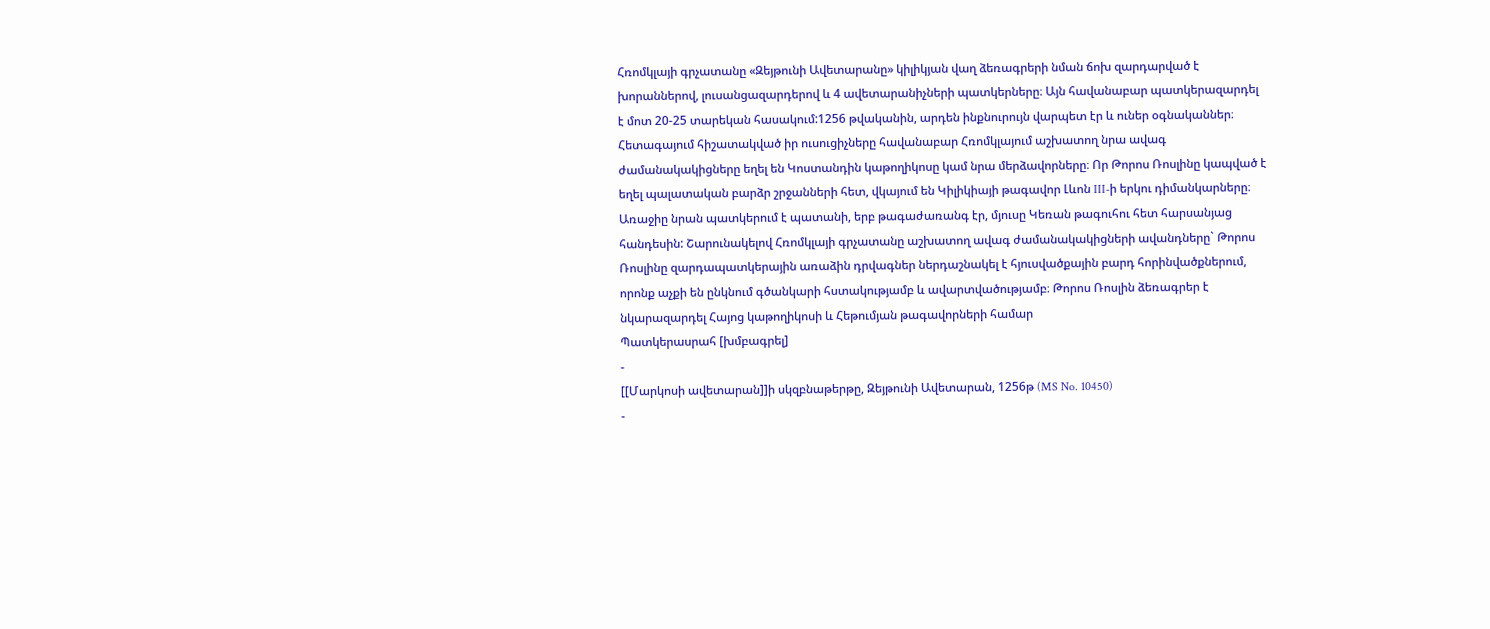Հռոմկլայի գրչատանը «Զեյթունի Ավետարանը» կիլիկյան վաղ ձեռագրերի նման ճոխ զարդարված է խորաններով, լուսանցազարդերով և 4 ավետարանիչների պատկերները։ Այն հավանաբար պատկերազարդել է մոտ 20-25 տարեկան հասակում:1256 թվականին, արդեն ինքնուրույն վարպետ էր և ուներ օգնականներ։ Հետագայում հիշատակված իր ուսուցիչները հավանաբար Հռոմկլայում աշխատող նրա ավագ ժամանակակիցները եղել են Կոստանդին կաթողիկոսը կամ նրա մերձավորները։ Որ Թորոս Ռոսլինը կապված է եղել պալատական բարձր շրջանների հետ, վկայում են Կիլիկիայի թագավոր Լևոն III-ի երկու դիմանկարները։ Առաջիը նրան պատկերում է պատանի, երբ թագաժառանգ էր, մյուսը Կեռան թագուհու հետ հարսանյաց հանդեսին: Շարունակելով Հռոմկլայի գրչատանը աշխատող ավագ ժամանակակիցների ավանդները` Թորոս Ռոսլինը զարդապատկերային առաձին դրվագներ ներդաշնակել է հյուսվածքային բարդ հորինվածքներում, որոնք աչքի են ընկնում գծանկարի հստակությամբ և ավարտվածությամբ։ Թորոս Ռոսլին ձեռագրեր է նկարազարդել Հայոց կաթողիկոսի և Հեթումյան թագավորների համար
Պատկերասրահ [խմբագրել]
-
[[Մարկոսի ավետարան]]ի սկզբնաթերթը, Զեյթունի Ավետարան, 1256թ (MS No. 10450)
-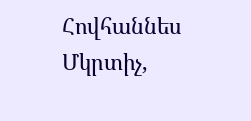Հովհաննես Մկրտիչ,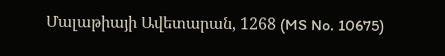Մալաթիայի Ավետարան, 1268 (MS No. 10675)